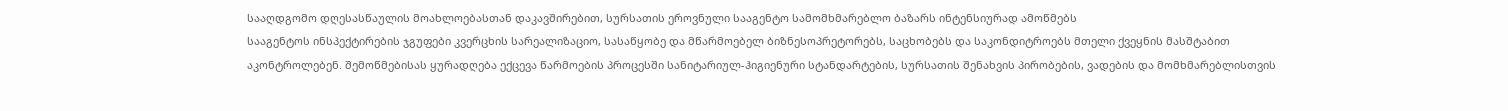სააღდგომო დღესასწაულის მოახლოებასთან დაკავშირებით, სურსათის ეროვნული სააგენტო სამომხმარებლო ბაზარს ინტენსიურად ამოწმებს
სააგენტოს ინსპექტირების ჯგუფები კვერცხის სარეალიზაციო, სასაწყობე და მწარმოებელ ბიზნესოპრეტორებს, საცხობებს და საკონდიტროებს მთელი ქვეყნის მასშტაბით აკონტროლებენ. შემოწმებისას ყურადღება ექცევა წარმოების პროცესში სანიტარიულ-ჰიგიენური სტანდარტების, სურსათის შენახვის პირობების, ვადების და მომხმარებლისთვის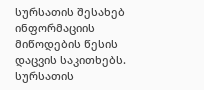სურსათის შესახებ ინფორმაციის მიწოდების წესის დაცვის საკითხებს.
სურსათის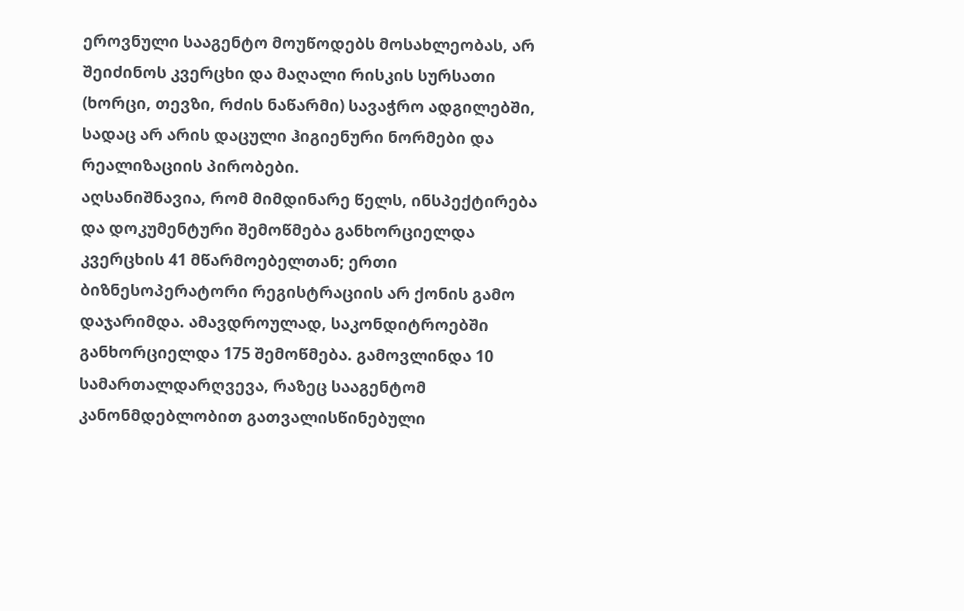ეროვნული სააგენტო მოუწოდებს მოსახლეობას, არ შეიძინოს კვერცხი და მაღალი რისკის სურსათი (ხორცი, თევზი, რძის ნაწარმი) სავაჭრო ადგილებში, სადაც არ არის დაცული ჰიგიენური ნორმები და რეალიზაციის პირობები.
აღსანიშნავია, რომ მიმდინარე წელს, ინსპექტირება და დოკუმენტური შემოწმება განხორციელდა კვერცხის 41 მწარმოებელთან; ერთი ბიზნესოპერატორი რეგისტრაციის არ ქონის გამო დაჯარიმდა. ამავდროულად, საკონდიტროებში განხორციელდა 175 შემოწმება. გამოვლინდა 10 სამართალდარღვევა, რაზეც სააგენტომ კანონმდებლობით გათვალისწინებული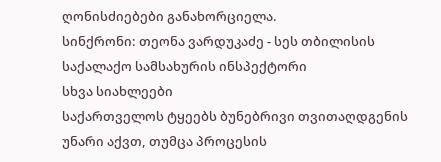ღონისძიებები განახორციელა.
სინქრონი: თეონა ვარდუკაძე - სეს თბილისის საქალაქო სამსახურის ინსპექტორი
სხვა სიახლეები
საქართველოს ტყეებს ბუნებრივი თვითაღდგენის უნარი აქვთ, თუმცა პროცესის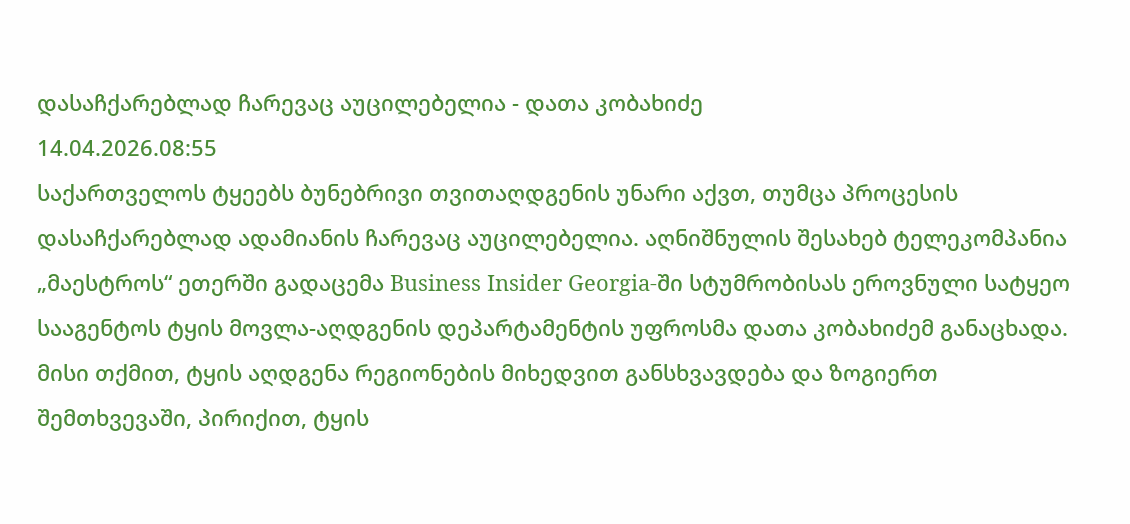დასაჩქარებლად ჩარევაც აუცილებელია - დათა კობახიძე
14.04.2026.08:55
საქართველოს ტყეებს ბუნებრივი თვითაღდგენის უნარი აქვთ, თუმცა პროცესის დასაჩქარებლად ადამიანის ჩარევაც აუცილებელია. აღნიშნულის შესახებ ტელეკომპანია „მაესტროს“ ეთერში გადაცემა Business Insider Georgia-ში სტუმრობისას ეროვნული სატყეო სააგენტოს ტყის მოვლა-აღდგენის დეპარტამენტის უფროსმა დათა კობახიძემ განაცხადა. მისი თქმით, ტყის აღდგენა რეგიონების მიხედვით განსხვავდება და ზოგიერთ შემთხვევაში, პირიქით, ტყის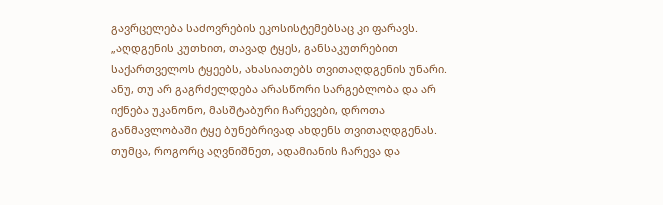გავრცელება საძოვრების ეკოსისტემებსაც კი ფარავს.
„აღდგენის კუთხით, თავად ტყეს, განსაკუთრებით საქართველოს ტყეებს, ახასიათებს თვითაღდგენის უნარი. ანუ, თუ არ გაგრძელდება არასწორი სარგებლობა და არ იქნება უკანონო, მასშტაბური ჩარევები, დროთა განმავლობაში ტყე ბუნებრივად ახდენს თვითაღდგენას.
თუმცა, როგორც აღვნიშნეთ, ადამიანის ჩარევა და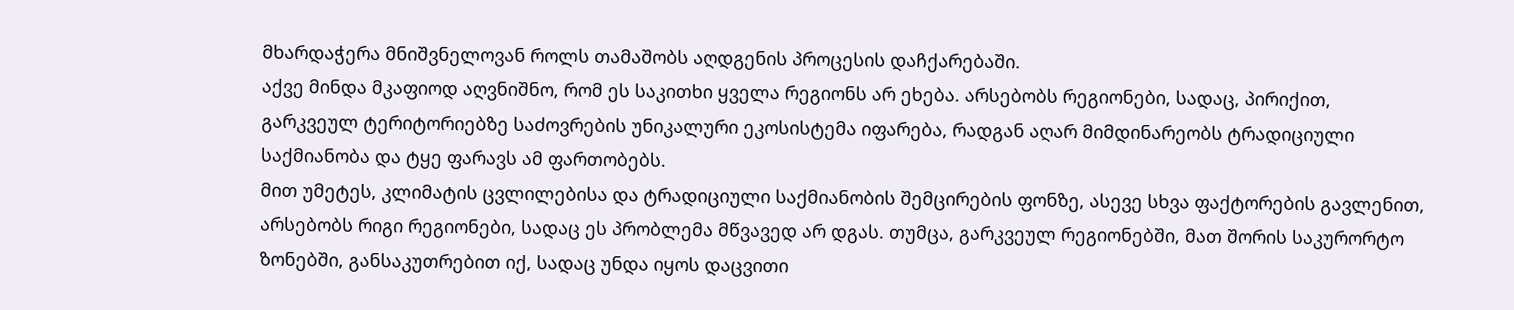მხარდაჭერა მნიშვნელოვან როლს თამაშობს აღდგენის პროცესის დაჩქარებაში.
აქვე მინდა მკაფიოდ აღვნიშნო, რომ ეს საკითხი ყველა რეგიონს არ ეხება. არსებობს რეგიონები, სადაც, პირიქით, გარკვეულ ტერიტორიებზე საძოვრების უნიკალური ეკოსისტემა იფარება, რადგან აღარ მიმდინარეობს ტრადიციული საქმიანობა და ტყე ფარავს ამ ფართობებს.
მით უმეტეს, კლიმატის ცვლილებისა და ტრადიციული საქმიანობის შემცირების ფონზე, ასევე სხვა ფაქტორების გავლენით, არსებობს რიგი რეგიონები, სადაც ეს პრობლემა მწვავედ არ დგას. თუმცა, გარკვეულ რეგიონებში, მათ შორის საკურორტო ზონებში, განსაკუთრებით იქ, სადაც უნდა იყოს დაცვითი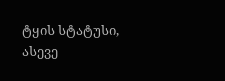ტყის სტატუსი, ასევე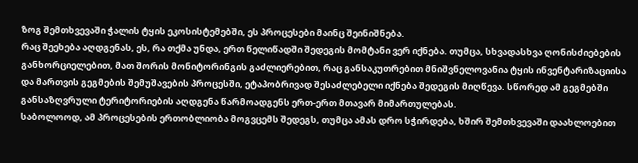ზოგ შემთხვევაში ჭალის ტყის ეკოსისტემებში, ეს პროცესები მაინც შეინიშნება.
რაც შეეხება აღდგენას, ეს, რა თქმა უნდა, ერთ წელიწადში შედეგის მომტანი ვერ იქნება. თუმცა, სხვადასხვა ღონისძიებების განხორციელებით, მათ შორის მონიტორინგის გაძლიერებით, რაც განსაკუთრებით მნიშვნელოვანია ტყის ინვენტარიზაციისა და მართვის გეგმების შემუშავების პროცესში, ეტაპობრივად შესაძლებელი იქნება შედეგის მიღწევა. სწორედ ამ გეგმებში განსაზღვრული ტერიტორიების აღდგენა წარმოადგენს ერთ-ერთ მთავარ მიმართულებას.
საბოლოოდ, ამ პროცესების ერთობლიობა მოგვცემს შედეგს, თუმცა ამას დრო სჭირდება, ხშირ შემთხვევაში დაახლოებით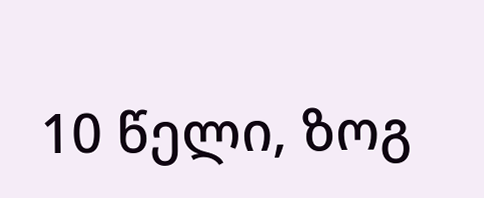10 წელი, ზოგ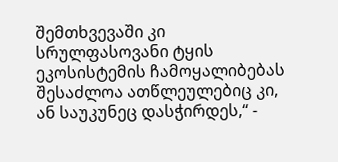შემთხვევაში კი სრულფასოვანი ტყის ეკოსისტემის ჩამოყალიბებას შესაძლოა ათწლეულებიც კი, ან საუკუნეც დასჭირდეს,“ -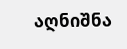აღნიშნა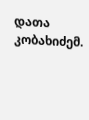დათა კობახიძემ.